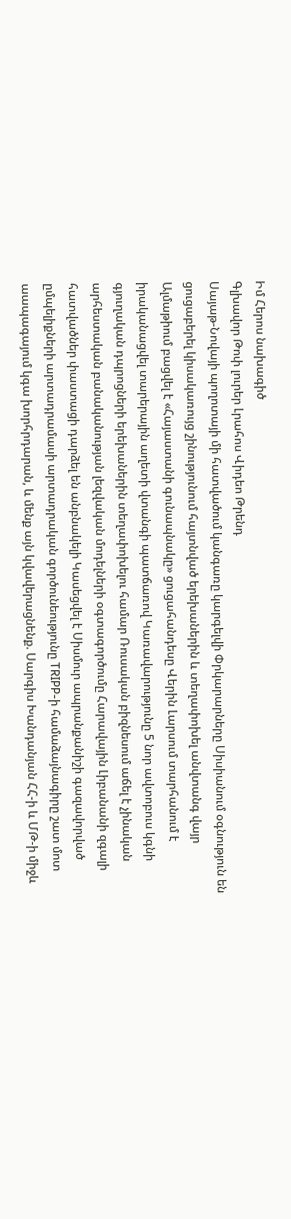Իմ Հերոս նախագիծ
Գլխավոր Թոփ լուրեր Լրահոս Վիդեո Թրենդ
Սայաթ-Նովայի պողոտայի մի հատվածում կանգառը կարգելվի Փրկարարները Սիսիանում օգնություն են ցուցաբերել կիսակառույց շինությունում հայտնված երեխաներին և տեղափոխել անվտանգ վայր Ալմաթիում բացվել է «Հայաստանի գունապնակը» ցուցահանդեսը Վերին Լարսում տարհանում է իրականացվել տարերային աղետի վտանգի պատճառով Կառավարությունը 5 նոր ավտոբուս կգնի գյուղական դպրոցների երեխաներին տեղափոխելու համար Ռուսական բիզնեսում աճել է չինական արհեստական բանականության լեզվական մոդելների օգտագործումը Հարավային Լիբանանի զգալի հատվածներ փաստացի դարձել են անբնակելի Կասեցվել է Սիսմուր ապրանքանիշի գազավորված ըմպելիքների արտադրամասի արտադրական գործունեությունը TRIPP-ի համաձայնագիրը շատ մոտ աապագայում կգա խորհրդարան, և մենք այն կվավերացնենք. Սարգիս Խանդանյան ՀՀ-ի և ՄԹ-ի միջև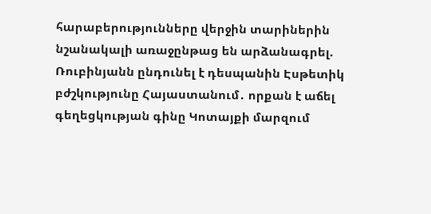հարաբերությունները վերջին տարիներին նշանակալի առաջընթաց են արձանագրել. Ռուբինյանն ընդունել է դեսպանին Էսթետիկ բժշկությունը Հայաստանում․ որքան է աճել գեղեցկության գինը Կոտայքի մարզում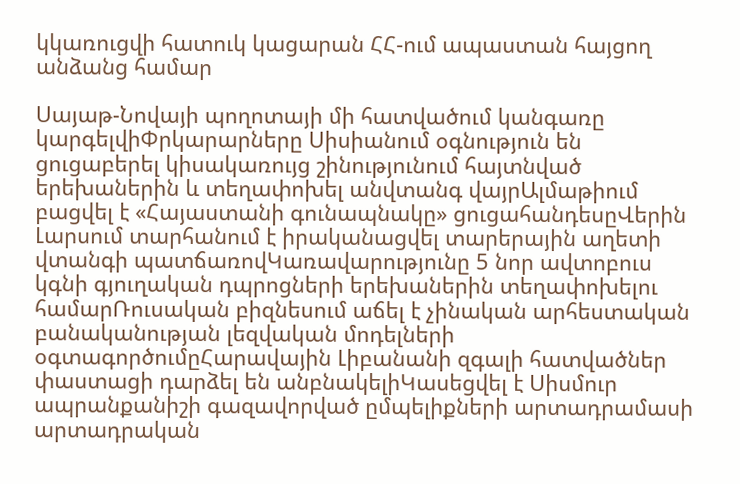կկառուցվի հատուկ կացարան ՀՀ-ում ապաստան հայցող անձանց համար

Սայաթ-Նովայի պողոտայի մի հատվածում կանգառը կարգելվիՓրկարարները Սիսիանում օգնություն են ցուցաբերել կիսակառույց շինությունում հայտնված երեխաներին և տեղափոխել անվտանգ վայրԱլմաթիում բացվել է «Հայաստանի գունապնակը» ցուցահանդեսըՎերին Լարսում տարհանում է իրականացվել տարերային աղետի վտանգի պատճառովԿառավարությունը 5 նոր ավտոբուս կգնի գյուղական դպրոցների երեխաներին տեղափոխելու համարՌուսական բիզնեսում աճել է չինական արհեստական բանականության լեզվական մոդելների օգտագործումըՀարավային Լիբանանի զգալի հատվածներ փաստացի դարձել են անբնակելիԿասեցվել է Սիսմուր ապրանքանիշի գազավորված ըմպելիքների արտադրամասի արտադրական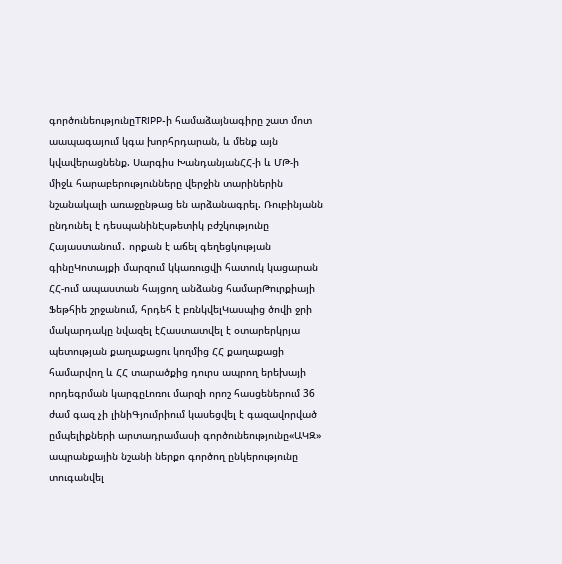գործունեությունըTRIPP-ի համաձայնագիրը շատ մոտ աապագայում կգա խորհրդարան, և մենք այն կվավերացնենք. Սարգիս ԽանդանյանՀՀ-ի և ՄԹ-ի միջև հարաբերությունները վերջին տարիներին նշանակալի առաջընթաց են արձանագրել. Ռուբինյանն ընդունել է դեսպանինԷսթետիկ բժշկությունը Հայաստանում․ որքան է աճել գեղեցկության գինըԿոտայքի մարզում կկառուցվի հատուկ կացարան ՀՀ-ում ապաստան հայցող անձանց համարԹուրքիայի Ֆեթհիե շրջանում, հրդեհ է բռնկվելԿասպից ծովի ջրի մակարդակը նվազել էՀաստատվել է օտարերկրյա պետության քաղաքացու կողմից ՀՀ քաղաքացի համարվող և ՀՀ տարածքից դուրս ապրող երեխայի որդեգրման կարգըԼոռու մարզի որոշ հասցեներում 36 ժամ գազ չի լինիԳյումրիում կասեցվել է գազավորված ըմպելիքների արտադրամասի գործունեությունը«ԱԿԶ» ապրանքային նշանի ներքո գործող ընկերությունը տուգանվել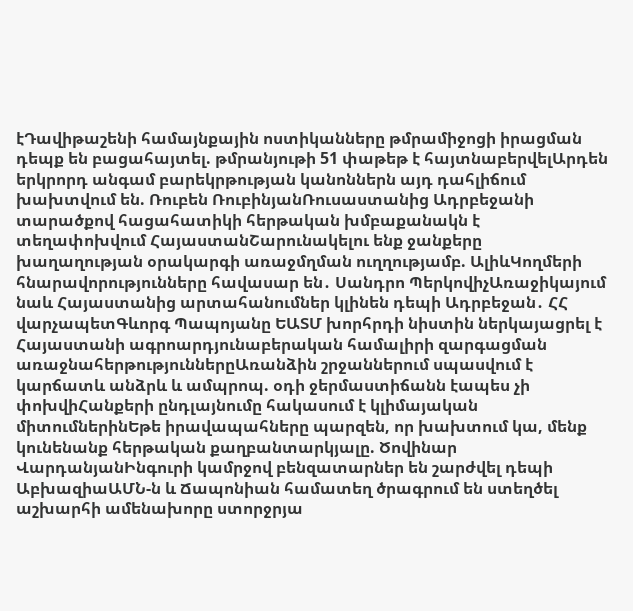էԴավիթաշենի համայնքային ոստիկանները թմրամիջոցի իրացման դեպք են բացահայտել. թմրանյութի 51 փաթեթ է հայտնաբերվելԱրդեն երկրորդ անգամ բարեկրթության կանոններն այդ դահլիճում խախտվում են. Ռուբեն ՌուբինյանՌուսաստանից Ադրբեջանի տարածքով հացահատիկի հերթական խմբաքանակն է տեղափոխվում ՀայաստանՇարունակելու ենք ջանքերը խաղաղության օրակարգի առաջմղման ուղղությամբ. ԱլիևԿողմերի հնարավորությունները հավասար են․ Սանդրո ՊերկովիչԱռաջիկայում նաև Հայաստանից արտահանումներ կլինեն դեպի Ադրբեջան․ ՀՀ վարչապետԳևորգ Պապոյանը ԵԱՏՄ խորհրդի նիստին ներկայացրել է Հայաստանի ագրոարդյունաբերական համալիրի զարգացման առաջնահերթություններըԱռանձին շրջաններում սպասվում է կարճատև անձրև և ամպրոպ. օդի ջերմաստիճանն էապես չի փոխվիՀանքերի ընդլայնումը հակասում է կլիմայական միտումներինԵթե իրավապահները պարզեն, որ խախտում կա, մենք կունենանք հերթական քաղբանտարկյալը. Ծովինար ՎարդանյանԻնգուրի կամրջով բենզատարներ են շարժվել դեպի ԱբխազիաԱՄՆ-ն և Ճապոնիան համատեղ ծրագրում են ստեղծել աշխարհի ամենախորը ստորջրյա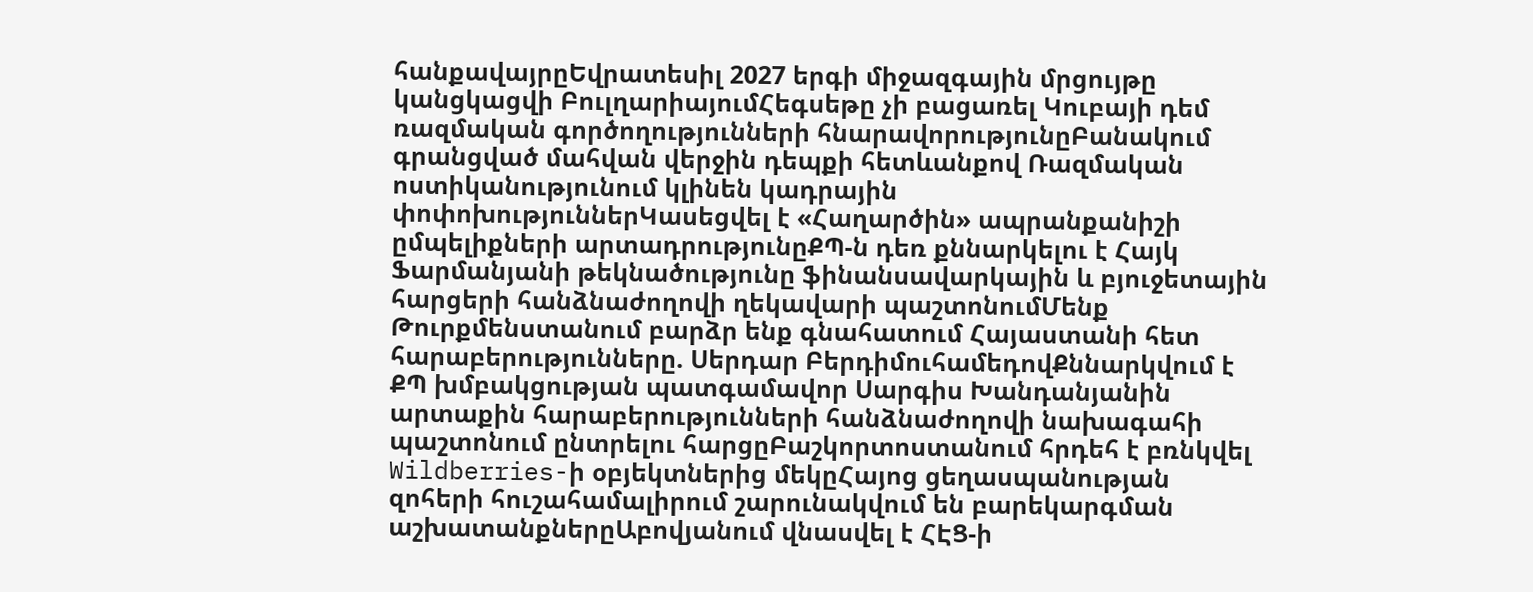հանքավայրըԵվրատեսիլ 2027 երգի միջազգային մրցույթը կանցկացվի ԲուլղարիայումՀեգսեթը չի բացառել Կուբայի դեմ ռազմական գործողությունների հնարավորությունըԲանակում գրանցված մահվան վերջին դեպքի հետևանքով Ռազմական ոստիկանությունում կլինեն կադրային փոփոխություններԿասեցվել է «Հաղարծին» ապրանքանիշի ըմպելիքների արտադրությունըՔՊ-ն դեռ քննարկելու է Հայկ Ֆարմանյանի թեկնածությունը ֆինանսավարկային և բյուջետային հարցերի հանձնաժողովի ղեկավարի պաշտոնումՄենք Թուրքմենստանում բարձր ենք գնահատում Հայաստանի հետ հարաբերությունները. Սերդար ԲերդիմուհամեդովՔննարկվում է ՔՊ խմբակցության պատգամավոր Սարգիս Խանդանյանին արտաքին հարաբերությունների հանձնաժողովի նախագահի պաշտոնում ընտրելու հարցըԲաշկորտոստանում հրդեհ է բռնկվել Wildberries-ի օբյեկտներից մեկըՀայոց ցեղասպանության զոհերի հուշահամալիրում շարունակվում են բարեկարգման աշխատանքներըԱբովյանում վնասվել է ՀԷՑ-ի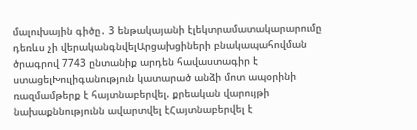մալուխային գիծը․ 3 ենթակայանի էլեկտրամատակարարումը դեռևս չի վերականգնվելԱրցախցիների բնակապահովման ծրագրով 7743 ընտանիք արդեն հավաստագիր է ստացելԽուլիգանություն կատարած անձի մոտ ապօրինի ռազմամթերք է հայտնաբերվել. քրեական վարույթի նախաքննությունն ավարտվել էՀայտնաբերվել է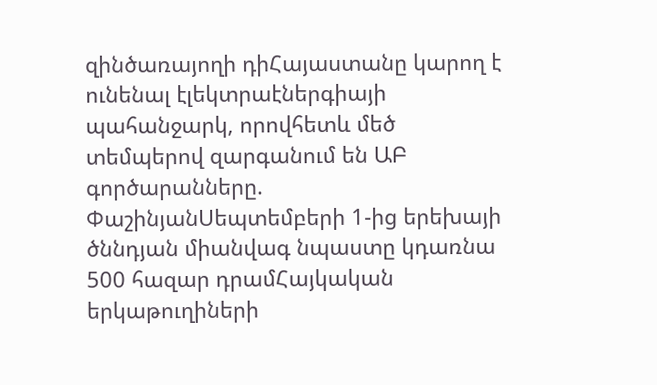զինծառայողի դիՀայաստանը կարող է ունենալ էլեկտրաէներգիայի պահանջարկ, որովհետև մեծ տեմպերով զարգանում են ԱԲ գործարանները. ՓաշինյանՍեպտեմբերի 1-ից երեխայի ծննդյան միանվագ նպաստը կդառնա 500 հազար դրամՀայկական երկաթուղիների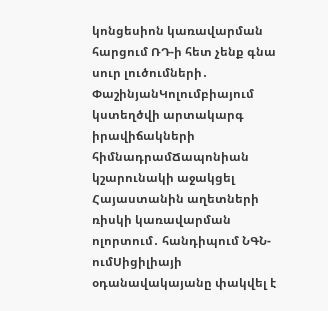կոնցեսիոն կառավարման հարցում ՌԴ-ի հետ չենք գնա սուր լուծումների․ ՓաշինյանԿոլումբիայում կստեղծվի արտակարգ իրավիճակների հիմնադրամՃապոնիան կշարունակի աջակցել Հայաստանին աղետների ռիսկի կառավարման ոլորտում․ հանդիպում ՆԳՆ-ումՍիցիլիայի օդանավակայանը փակվել է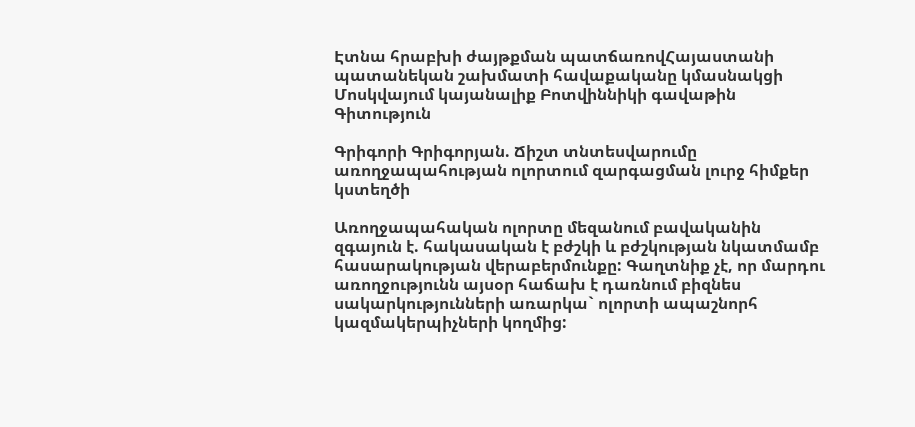Էտնա հրաբխի ժայթքման պատճառովՀայաստանի պատանեկան շախմատի հավաքականը կմասնակցի Մոսկվայում կայանալիք Բոտվիննիկի գավաթին
Գիտություն

Գրիգորի Գրիգորյան. Ճիշտ տնտեսվարումը առողջապահության ոլորտում զարգացման լուրջ հիմքեր կստեղծի

Առողջապահական ոլորտը մեզանում բավականին զգայուն է. հակասական է բժշկի և բժշկության նկատմամբ հասարակության վերաբերմունքը: Գաղտնիք չէ, որ մարդու առողջությունն այսօր հաճախ է դառնում բիզնես սակարկությունների առարկա` ոլորտի ապաշնորհ կազմակերպիչների կողմից: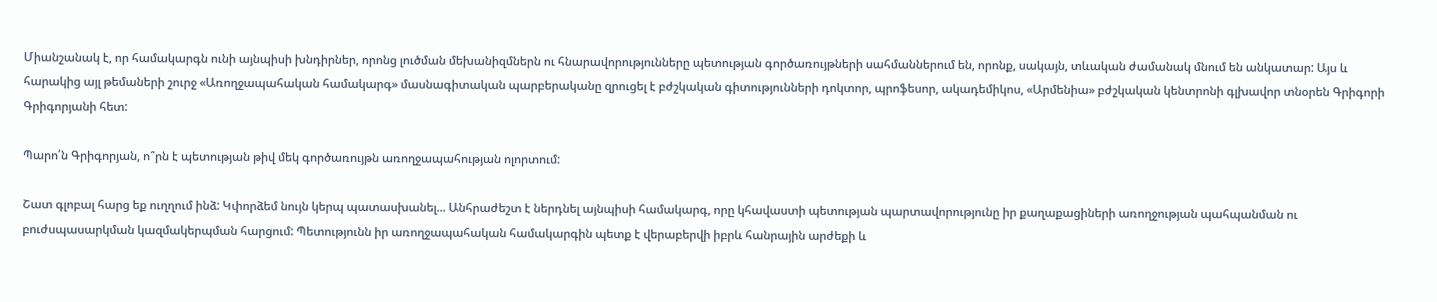Միանշանակ է, որ համակարգն ունի այնպիսի խնդիրներ, որոնց լուծման մեխանիզմներն ու հնարավորությունները պետության գործառույթների սահմաններում են, որոնք, սակայն, տևական ժամանակ մնում են անկատար: Այս և հարակից այլ թեմաների շուրջ «Առողջապահական համակարգ» մասնագիտական պարբերականը զրուցել է բժշկական գիտությունների դոկտոր, պրոֆեսոր, ակադեմիկոս, «Արմենիա» բժշկական կենտրոնի գլխավոր տնօրեն Գրիգորի Գրիգորյանի հետ:

Պարո՛ն Գրիգորյան, ո՞րն է պետության թիվ մեկ գործառույթն առողջապահության ոլորտում:

Շատ գլոբալ հարց եք ուղղում ինձ: Կփորձեմ նույն կերպ պատասխանել... Անհրաժեշտ է ներդնել այնպիսի համակարգ, որը կհավաստի պետության պարտավորությունը իր քաղաքացիների առողջության պահպանման ու բուժսպասարկման կազմակերպման հարցում: Պետությունն իր առողջապահական համակարգին պետք է վերաբերվի իբրև հանրային արժեքի և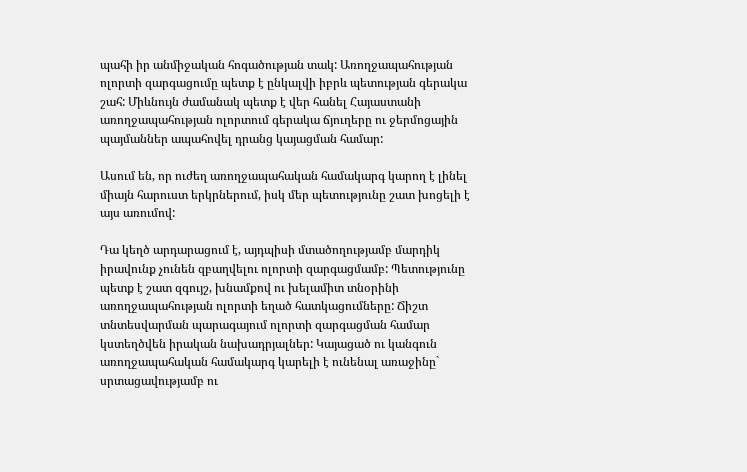պահի իր անմիջական հոգածության տակ: Առողջապահության ոլորտի զարգացումը պետք է ընկալվի իբրև պետության գերակա շահ: Միևնույն ժամանակ պետք է վեր հանել Հայաստանի առողջապահության ոլորտում գերակա ճյուղերը ու ջերմոցային պայմաններ ապահովել դրանց կայացման համար:

Ասում են, որ ուժեղ առողջապահական համակարգ կարող է լինել միայն հարուստ երկրներում, իսկ մեր պետությունը շատ խոցելի է այս առումով:

Դա կեղծ արդարացում է, այդպիսի մտածողությամբ մարդիկ իրավունք չունեն զբաղվելու ոլորտի զարգացմամբ: Պետությունը պետք է շատ զգույշ, խնամքով ու խելամիտ տնօրինի առողջապահության ոլորտի եղած հատկացումները: Ճիշտ տնտեսվարման պարագայում ոլորտի զարգացման համար կստեղծվեն իրական նախադրյալներ: Կայացած ու կանգուն առողջապահական համակարգ կարելի է ունենալ առաջինը` սրտացավությամբ ու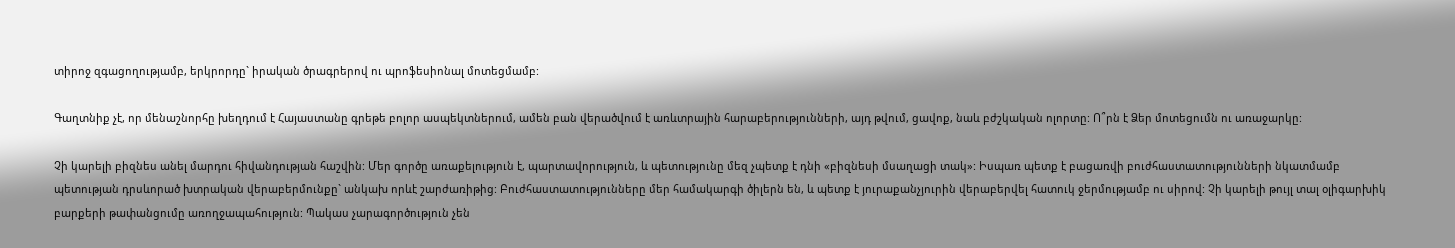տիրոջ զգացողությամբ, երկրորդը` իրական ծրագրերով ու պրոֆեսիոնալ մոտեցմամբ:

Գաղտնիք չէ, որ մենաշնորհը խեղդում է Հայաստանը գրեթե բոլոր ասպեկտներում, ամեն բան վերածվում է առևտրային հարաբերությունների, այդ թվում, ցավոք, նաև բժշկական ոլորտը: Ո՞րն է Ձեր մոտեցումն ու առաջարկը:

Չի կարելի բիզնես անել մարդու հիվանդության հաշվին: Մեր գործը առաքելություն է, պարտավորություն, և պետությունը մեզ չպետք է դնի «բիզնեսի մսաղացի տակ»: Իսպառ պետք է բացառվի բուժհաստատությունների նկատմամբ պետության դրսևորած խտրական վերաբերմունքը` անկախ որևէ շարժառիթից: Բուժհաստատությունները մեր համակարգի ծիլերն են, և պետք է յուրաքանչյուրին վերաբերվել հատուկ ջերմությամբ ու սիրով: Չի կարելի թույլ տալ օլիգարխիկ բարքերի թափանցումը առողջապահություն: Պակաս չարագործություն չեն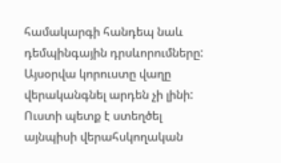համակարգի հանդեպ նաև դեմպինգային դրսևորումները: Այսօրվա կորուստը վաղը վերականգնել արդեն չի լինի: Ուստի պետք է ստեղծել այնպիսի վերահսկողական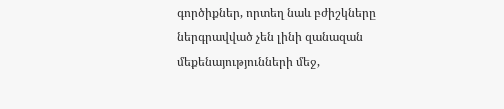գործիքներ, որտեղ նաև բժիշկները ներգրավված չեն լինի զանազան մեքենայությունների մեջ,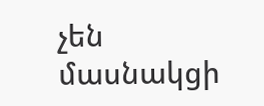չեն մասնակցի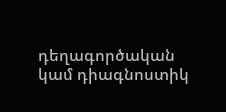դեղագործական կամ դիագնոստիկ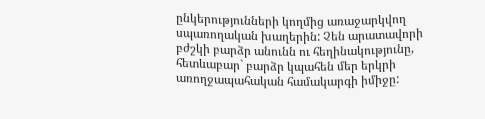ընկերությունների կողմից առաջարկվող սպառողական խաղերին: Չեն արատավորի բժշկի բարձր անունն ու հեղինակությունը, հետևաբար` բարձր կպահեն մեր երկրի առողջապահական համակարգի իմիջը: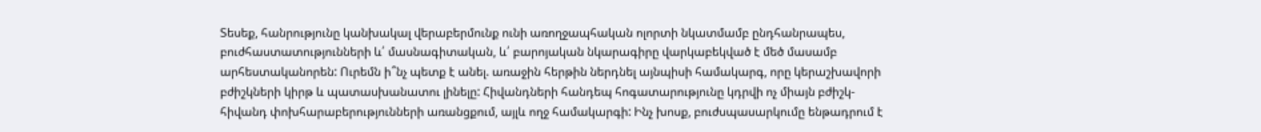Տեսեք, հանրությունը կանխակալ վերաբերմունք ունի առողջապհական ոլորտի նկատմամբ ընդհանրապես, բուժհաստատությունների և՛ մասնագիտական, և՛ բարոյական նկարագիրը վարկաբեկված է մեծ մասամբ արհեստականորեն: Ուրեմն ի՞նչ պետք է անել. առաջին հերթին ներդնել այնպիսի համակարգ, որը կերաշխավորի բժիշկների կիրթ և պատասխանատու լինելը: Հիվանդների հանդեպ հոգատարությունը կդրվի ոչ միայն բժիշկ-հիվանդ փոխհարաբերությունների առանցքում, այլև ողջ համակարգի: Ինչ խոսք, բուժսպասարկումը ենթադրում է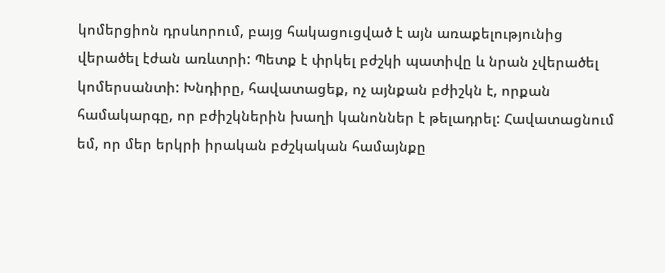կոմերցիոն դրսևորում, բայց հակացուցված է այն առաքելությունից վերածել էժան առևտրի: Պետք է փրկել բժշկի պատիվը և նրան չվերածել կոմերսանտի: Խնդիրը, հավատացեք, ոչ այնքան բժիշկն է, որքան համակարգը, որ բժիշկներին խաղի կանոններ է թելադրել: Հավատացնում եմ, որ մեր երկրի իրական բժշկական համայնքը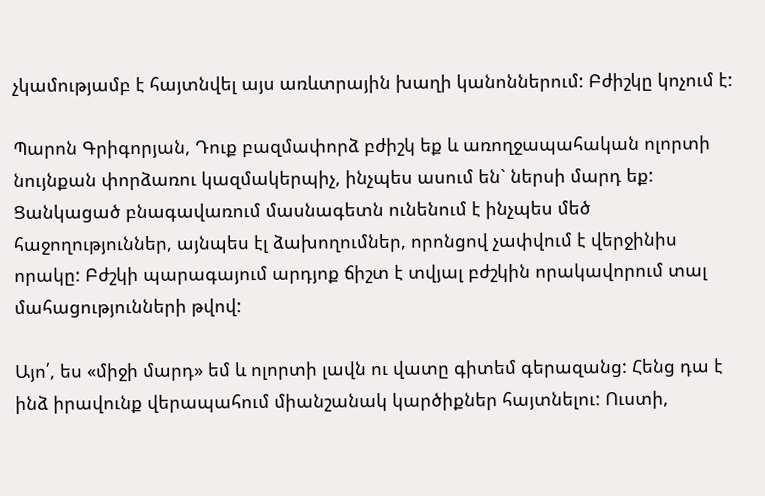չկամությամբ է հայտնվել այս առևտրային խաղի կանոններում: Բժիշկը կոչում է:

Պարոն Գրիգորյան, Դուք բազմափորձ բժիշկ եք և առողջապահական ոլորտի նույնքան փորձառու կազմակերպիչ, ինչպես ասում են` ներսի մարդ եք: Ցանկացած բնագավառում մասնագետն ունենում է ինչպես մեծ հաջողություններ, այնպես էլ ձախողումներ, որոնցով չափվում է վերջինիս որակը: Բժշկի պարագայում արդյոք ճիշտ է տվյալ բժշկին որակավորում տալ մահացությունների թվով:

Այո՛, ես «միջի մարդ» եմ և ոլորտի լավն ու վատը գիտեմ գերազանց: Հենց դա է ինձ իրավունք վերապահում միանշանակ կարծիքներ հայտնելու: Ուստի,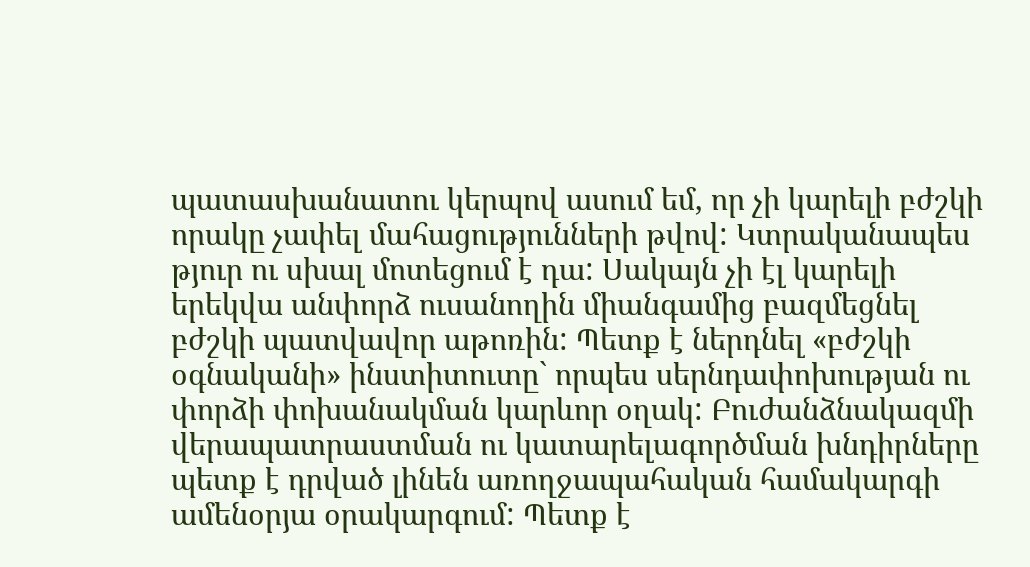պատասխանատու կերպով ասում եմ, որ չի կարելի բժշկի որակը չափել մահացությունների թվով: Կտրականապես թյուր ու սխալ մոտեցում է դա: Սակայն չի էլ կարելի երեկվա անփորձ ուսանողին միանգամից բազմեցնել բժշկի պատվավոր աթոռին: Պետք է ներդնել «բժշկի օգնականի» ինստիտուտը` որպես սերնդափոխության ու փորձի փոխանակման կարևոր օղակ: Բուժանձնակազմի վերապատրաստման ու կատարելագործման խնդիրները պետք է դրված լինեն առողջապահական համակարգի ամենօրյա օրակարգում: Պետք է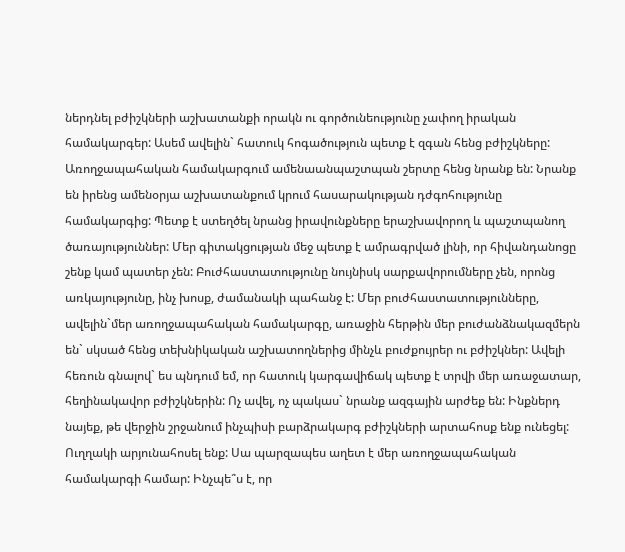ներդնել բժիշկների աշխատանքի որակն ու գործունեությունը չափող իրական համակարգեր: Ասեմ ավելին` հատուկ հոգածություն պետք է զգան հենց բժիշկները: Առողջապահական համակարգում ամենաանպաշտպան շերտը հենց նրանք են: Նրանք են իրենց ամենօրյա աշխատանքում կրում հասարակության դժգոհությունը համակարգից: Պետք է ստեղծել նրանց իրավունքները երաշխավորող և պաշտպանող ծառայություններ: Մեր գիտակցության մեջ պետք է ամրագրված լինի, որ հիվանդանոցը շենք կամ պատեր չեն: Բուժհաստատությունը նույնիսկ սարքավորումները չեն, որոնց առկայությունը, ինչ խոսք, ժամանակի պահանջ է: Մեր բուժհաստատությունները, ավելին`մեր առողջապահական համակարգը, առաջին հերթին մեր բուժանձնակազմերն են` սկսած հենց տեխնիկական աշխատողներից մինչև բուժքույրեր ու բժիշկներ: Ավելի հեռուն գնալով` ես պնդում եմ, որ հատուկ կարգավիճակ պետք է տրվի մեր առաջատար, հեղինակավոր բժիշկներին: Ոչ ավել, ոչ պակաս` նրանք ազգային արժեք են: Ինքներդ նայեք, թե վերջին շրջանում ինչպիսի բարձրակարգ բժիշկների արտահոսք ենք ունեցել: Ուղղակի արյունահոսել ենք: Սա պարզապես աղետ է մեր առողջապահական համակարգի համար: Ինչպե՞ս է, որ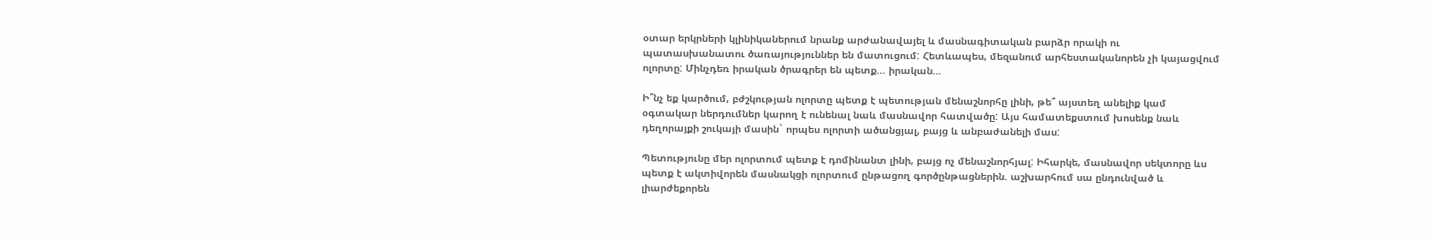օտար երկրների կլինիկաներում նրանք արժանավայել և մասնագիտական բարձր որակի ու պատասխանատու ծառայություններ են մատուցում: Հետևապես, մեզանում արհեստականորեն չի կայացվում ոլորտը: Մինչդեռ իրական ծրագրեր են պետք… իրական…

Ի՞նչ եք կարծում, բժշկության ոլորտը պետք է պետության մենաշնորհը լինի, թե՞ այստեղ անելիք կամ օգտակար ներդումներ կարող է ունենալ նաև մասնավոր հատվածը: Այս համատեքստում խոսենք նաև դեղորայքի շուկայի մասին` որպես ոլորտի ածանցյալ, բայց և անբաժանելի մաս:

Պետությունը մեր ոլորտում պետք է դոմինանտ լինի, բայց ոչ մենաշնորհյալ: Իհարկե, մասնավոր սեկտորը ևս պետք է ակտիվորեն մասնակցի ոլորտում ընթացող գործընթացներին. աշխարհում սա ընդունված և լիարժեքորեն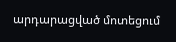արդարացված մոտեցում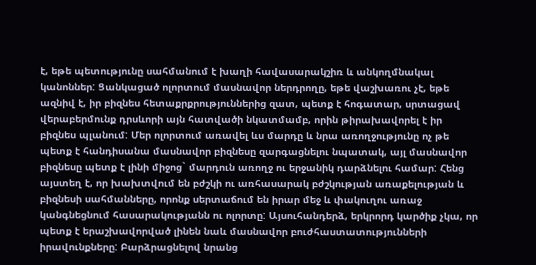է, եթե պետությունը սահմանում է խաղի հավասարակշիռ և անկողմնակալ կանոններ: Ցանկացած ոլորտում մասնավոր ներդրողը, եթե վաշխառու չէ, եթե ազնիվ է, իր բիզնես հետաքրքրություններից զատ, պետք է հոգատար, սրտացավ վերաբերմունք դրսևորի այն հատվածի նկատմամբ, որին թիրախավորել է իր բիզնես պլանում: Մեր ոլորտում առավել ևս մարդը և նրա առողջությունը ոչ թե պետք է հանդիսանա մասնավոր բիզնեսը զարգացնելու նպատակ, այլ մասնավոր բիզնեսը պետք է լինի միջոց` մարդուն առողջ ու երջանիկ դարձնելու համար: Հենց այստեղ է, որ խախտվում են բժշկի ու առհասարակ բժշկության առաքելության և բիզնեսի սահմանները, որոնք սերտաճում են իրար մեջ և փակուղու առաջ կանգնեցնում հասարակությանն ու ոլորտը: Այսուհանդերձ, երկրորդ կարծիք չկա, որ պետք է երաշխավորված լինեն նաև մասնավոր բուժհաստատությունների իրավունքները: Բարձրացնելով նրանց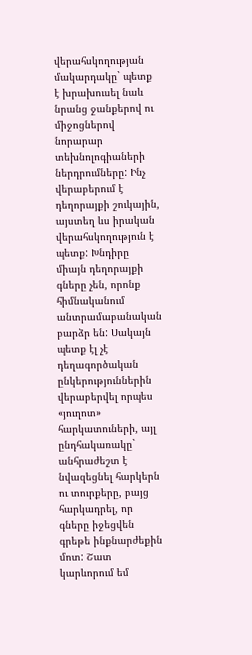վերահսկողության մակարդակը` պետք է խրախուսել նաև նրանց ջանքերով ու միջոցներով նորարար տեխնոլոգիաների ներդրումները: Ինչ վերաբերում է դեղորայքի շուկային, այստեղ ևս իրական վերահսկողություն է պետք: Խնդիրը միայն դեղորայքի գները չեն, որոնք հիմնականում անտրամաբանական բարձր են: Սակայն պետք էլ չէ դեղագործական ընկերություններին վերաբերվել որպես «յուղոտ» հարկատուների, այլ ընդհակառակը` անհրաժեշտ է նվազեցնել հարկերն ու տուրքերը, բայց հարկադրել, որ գները իջեցվեն գրեթե ինքնարժեքին մոտ: Շատ կարևորում եմ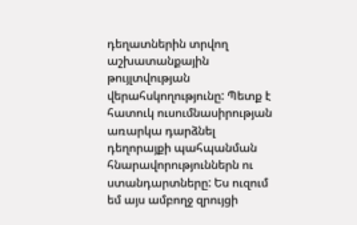դեղատներին տրվող աշխատանքային թույլտվության վերահսկողությունը: Պետք է հատուկ ուսումնասիրության առարկա դարձնել դեղորայքի պահպանման հնարավորություններն ու ստանդարտները: Ես ուզում եմ այս ամբողջ զրույցի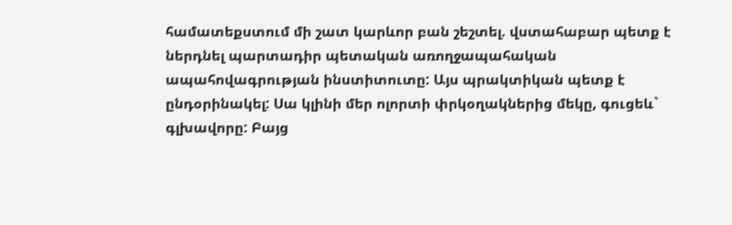համատեքստում մի շատ կարևոր բան շեշտել. վստահաբար պետք է ներդնել պարտադիր պետական առողջապահական ապահովագրության ինստիտուտը: Այս պրակտիկան պետք է ընդօրինակել: Սա կլինի մեր ոլորտի փրկօղակներից մեկը, գուցեև` գլխավորը: Բայց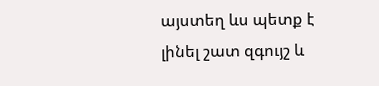այստեղ ևս պետք է լինել շատ զգույշ և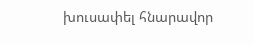խուսափել հնարավոր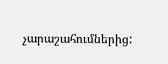չարաշահումներից: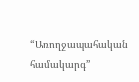“Առողջապահական համակարգ”